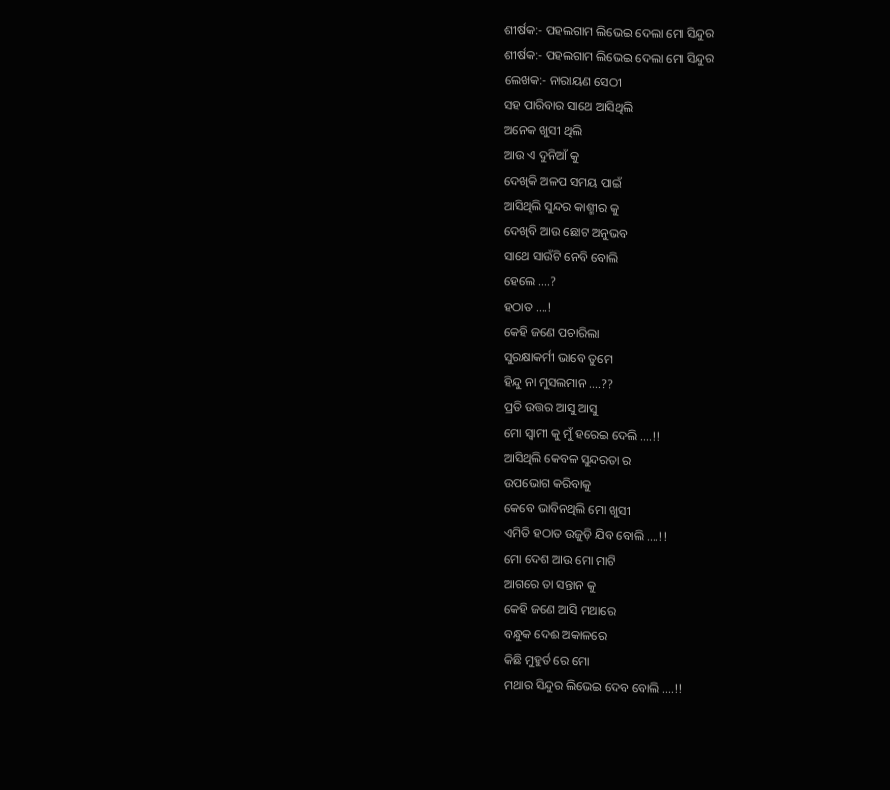ଶୀର୍ଷକ:- ପହଲଗାମ ଲିଭେଇ ଦେଲା ମୋ ସିନ୍ଦୁର
ଶୀର୍ଷକ:- ପହଲଗାମ ଲିଭେଇ ଦେଲା ମୋ ସିନ୍ଦୁର
ଲେଖକ:- ନାରାୟଣ ସେଠୀ
ସହ ପାରିବାର ସାଥେ ଆସିଥିଲି
ଅନେକ ଖୁସୀ ଥିଲି
ଆଉ ଏ ଦୁନିଆଁ କୁ
ଦେଖିକି ଅଳପ ସମୟ ପାଇଁ
ଆସିଥିଲି ସୁନ୍ଦର କାଶ୍ମୀର କୁ
ଦେଖିବି ଆଉ ଛୋଟ ଅନୁଭବ
ସାଥେ ସାଉଁଟି ନେବି ବୋଲି
ହେଲେ ....?
ହଠାତ ....!
କେହି ଜଣେ ପଚାରିଲା
ସୁରକ୍ଷାକର୍ମୀ ଭାବେ ତୁମେ
ହିନ୍ଦୁ ନା ମୁସଲମାନ ....??
ପ୍ରତି ଉତ୍ତର ଆସୁ ଆସୁ
ମୋ ସ୍ବାମୀ କୁ ମୁଁ ହରେଇ ଦେଲି ....!!
ଆସିଥିଲି କେବଳ ସୁନ୍ଦରତା ର
ଉପଭୋଗ କରିବାକୁ
କେବେ ଭାବିନଥିଲି ମୋ ଖୁସୀ
ଏମିତି ହଠାତ ଉଜୁଡ଼ି ଯିବ ବୋଲି ....!!
ମୋ ଦେଶ ଆଉ ମୋ ମାଟି
ଆଗରେ ତା ସନ୍ତାନ କୁ
କେହି ଜଣେ ଆସି ମଥାରେ
ବନ୍ଧୁକ ଦେଈ ଅକାଳରେ
କିଛି ମୁହୁର୍ତ ରେ ମୋ
ମଥାର ସିନ୍ଦୁର ଲିଭେଇ ଦେବ ବୋଲି ....!!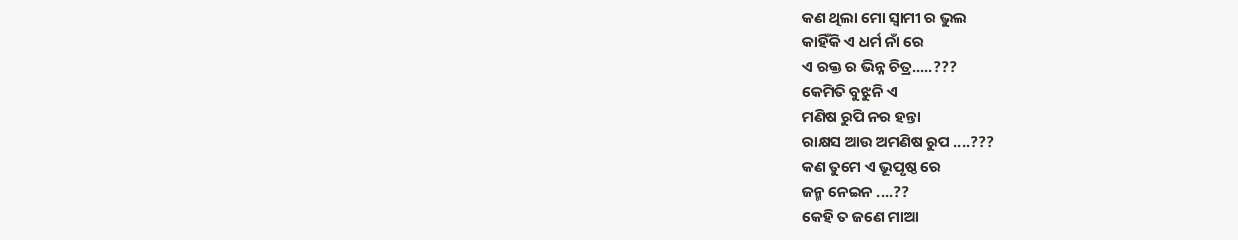କଣ ଥିଲା ମୋ ସ୍ବାମୀ ର ଭୁଲ
କାହିଁକି ଏ ଧର୍ମ ନାଁ ରେ
ଏ ରକ୍ତ ର ଭିନ୍ନ ଚିତ୍ର.....???
କେମିତି ବୁଝୁନି ଏ
ମଣିଷ ରୁପି ନର ହନ୍ତା
ରାକ୍ଷସ ଆଉ ଅମଣିଷ ରୁପ ....???
କଣ ତୁମେ ଏ ଭୂପୃଷ୍ଠ ରେ
ଜନ୍ମ ନେଇନ ....??
କେହି ତ ଜଣେ ମାଆ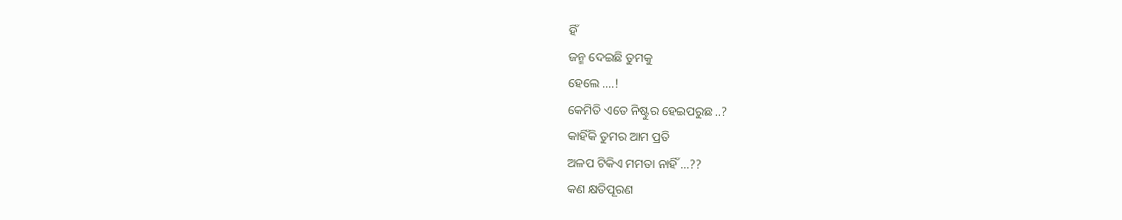ହିଁ
ଜନ୍ମ ଦେଇଛି ତୁମକୁ
ହେଲେ ....!
କେମିତି ଏତେ ନିଷ୍ଟୁର ହେଇପରୁଛ ..?
କାହିଁକି ତୁମର ଆମ ପ୍ରତି
ଅଳପ ଟିକିଏ ମମତା ନାହିଁ ...??
କଣ କ୍ଷତିପୂରଣ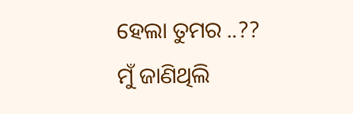ହେଲା ତୁମର ..??
ମୁଁ ଜାଣିଥିଲି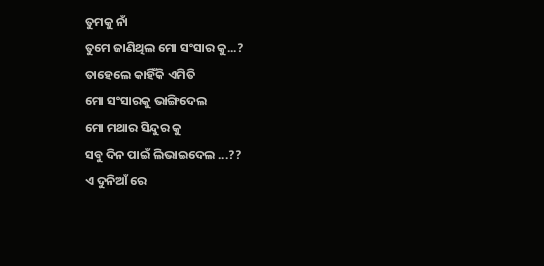ତୁମକୁ ନାଁ
ତୁମେ ଜାଣିଥିଲ ମୋ ସଂସାର କୁ...?
ତାହେଲେ କାହିଁକି ଏମିତି
ମୋ ସଂସାରକୁ ଭାଙ୍ଗିଦେଲ
ମୋ ମଥାର ସିନ୍ଦୁର କୁ
ସବୁ ଦିନ ପାଇଁ ଲିଭାଇଦେଲ ...??
ଏ ଦୁନିଆଁ ରେ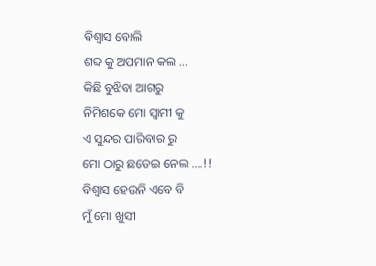ଵିଶ୍ଵାସ ବୋଲି
ଶବ୍ଦ କୁ ଅପମାନ କଲ ...
କିଛି ବୁଝିବା ଆଗରୁ
ନିମିଶକେ ମୋ ସ୍ବାମୀ କୁ
ଏ ସୁନ୍ଦର ପାରିବାର ରୁ
ମୋ ଠାରୁ ଛଡେଇ ନେଲ ....!!
ବିଶ୍ୱାସ ହେଉନି ଏବେ ବି
ମୁଁ ମୋ ଖୁସୀ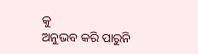କୁ
ଅନୁଭବ କରି ପାରୁନି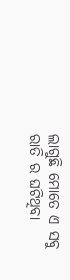ଲାଗୁଛି ମୋତେ ଏ ସବୁ
ରାତି ର ଘଟିଥିବା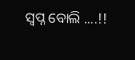ସ୍ୱପ୍ନ ବୋଲି ....!!